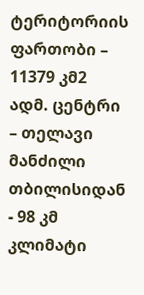ტერიტორიის ფართობი – 11379 კმ2
ადმ. ცენტრი
– თელავი
მანძილი თბილისიდან
- 98 კმ
კლიმატი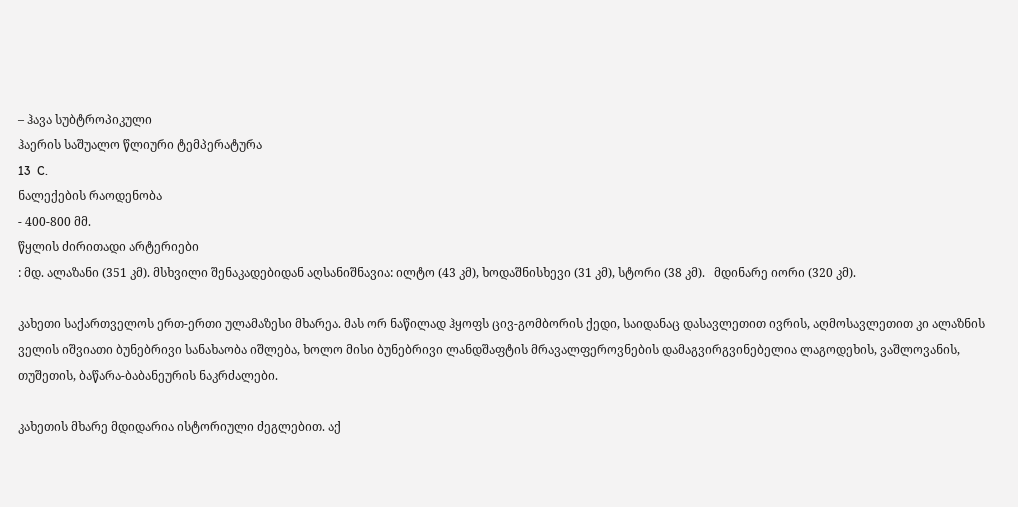– ჰავა სუბტროპიკული
ჰაერის საშუალო წლიური ტემპერატურა
13  C.
ნალექების რაოდენობა
- 400-800 მმ.
წყლის ძირითადი არტერიები
: მდ. ალაზანი (351 კმ). მსხვილი შენაკადებიდან აღსანიშნავია: ილტო (43 კმ), ხოდაშნისხევი (31 კმ), სტორი (38 კმ).   მდინარე იორი (320 კმ).

კახეთი საქართველოს ერთ-ერთი ულამაზესი მხარეა. მას ორ ნაწილად ჰყოფს ცივ-გომბორის ქედი, საიდანაც დასავლეთით ივრის, აღმოსავლეთით კი ალაზნის ველის იშვიათი ბუნებრივი სანახაობა იშლება, ხოლო მისი ბუნებრივი ლანდშაფტის მრავალფეროვნების დამაგვირგვინებელია ლაგოდეხის, ვაშლოვანის, თუშეთის, ბაწარა-ბაბანეურის ნაკრძალები.

კახეთის მხარე მდიდარია ისტორიული ძეგლებით. აქ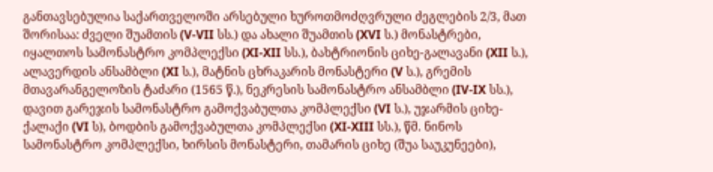განთავსებულია საქართველოში არსებული ხუროთმოძღვრული ძეგლების 2/3, მათ შორისაა: ძველი შუამთის (V-VII სს.) და ახალი შუამთის (XVI ს.) მონასტრები, იყალთოს სამონასტრო კომპლექსი (XI-XII სს.), ბახტრიონის ციხე-გალავანი (XII ს.), ალავერდის ანსამბლი (XI ს.), მატნის ცხრაკარის მონასტერი (V ს.), გრემის მთავარანგელოზის ტაძარი (1565 წ.), ნეკრესის სამონასტრო ანსამბლი (IV-IX სს.), დავით გარეჯის სამონასტრო გამოქვაბულთა კომპლექსი (VI ს.), უჯარმის ციხე-ქალაქი (VI ს), ბოდბის გამოქვაბულთა კომპლექსი (XI-XIII სს.), წმ. ნინოს სამონასტრო კომპლექსი, ხირსის მონასტერი, თამარის ციხე (შუა საუკუნეები),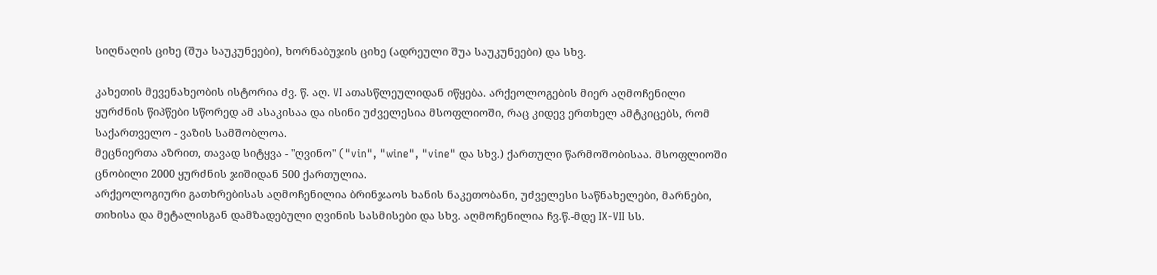სიღნაღის ციხე (შუა საუკუნეები), ხორნაბუჯის ციხე (ადრეული შუა საუკუნეები) და სხვ.

კახეთის მევენახეობის ისტორია ძვ. წ. აღ. VI ათასწლეულიდან იწყება. არქეოლოგების მიერ აღმოჩენილი ყურძნის წიპწები სწორედ ამ ასაკისაა და ისინი უძველესია მსოფლიოში, რაც კიდევ ერთხელ ამტკიცებს, რომ საქართველო - ვაზის სამშობლოა.
მეცნიერთა აზრით, თავად სიტყვა - "ღვინო" ("vin", "wine", "vine" და სხვ.) ქართული წარმოშობისაა. მსოფლიოში ცნობილი 2000 ყურძნის ჯიშიდან 500 ქართულია.
არქეოლოგიური გათხრებისას აღმოჩენილია ბრინჯაოს ხანის ნაკეთობანი, უძველესი საწნახელები, მარნები, თიხისა და მეტალისგან დამზადებული ღვინის სასმისები და სხვ. აღმოჩენილია ჩვ.წ.-მდე IX-VII სს.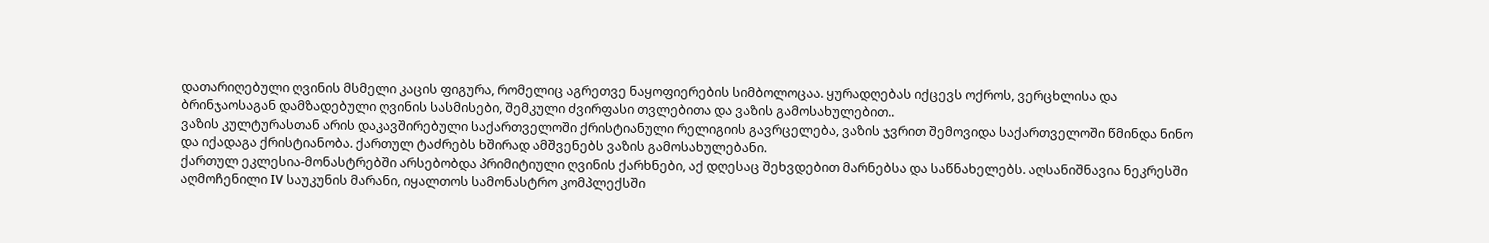დათარიღებული ღვინის მსმელი კაცის ფიგურა, რომელიც აგრეთვე ნაყოფიერების სიმბოლოცაა. ყურადღებას იქცევს ოქროს, ვერცხლისა და ბრინჯაოსაგან დამზადებული ღვინის სასმისები, შემკული ძვირფასი თვლებითა და ვაზის გამოსახულებით..
ვაზის კულტურასთან არის დაკავშირებული საქართველოში ქრისტიანული რელიგიის გავრცელება, ვაზის ჯვრით შემოვიდა საქართველოში წმინდა ნინო და იქადაგა ქრისტიანობა. ქართულ ტაძრებს ხშირად ამშვენებს ვაზის გამოსახულებანი.
ქართულ ეკლესია-მონასტრებში არსებობდა პრიმიტიული ღვინის ქარხნები, აქ დღესაც შეხვდებით მარნებსა და საწნახელებს. აღსანიშნავია ნეკრესში აღმოჩენილი IV საუკუნის მარანი, იყალთოს სამონასტრო კომპლექსში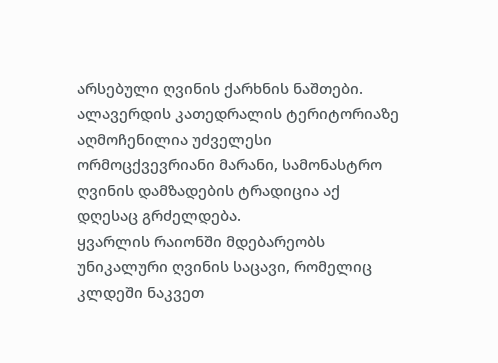არსებული ღვინის ქარხნის ნაშთები. ალავერდის კათედრალის ტერიტორიაზე აღმოჩენილია უძველესი ორმოცქვევრიანი მარანი, სამონასტრო ღვინის დამზადების ტრადიცია აქ დღესაც გრძელდება.
ყვარლის რაიონში მდებარეობს უნიკალური ღვინის საცავი, რომელიც კლდეში ნაკვეთ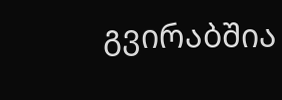გვირაბშია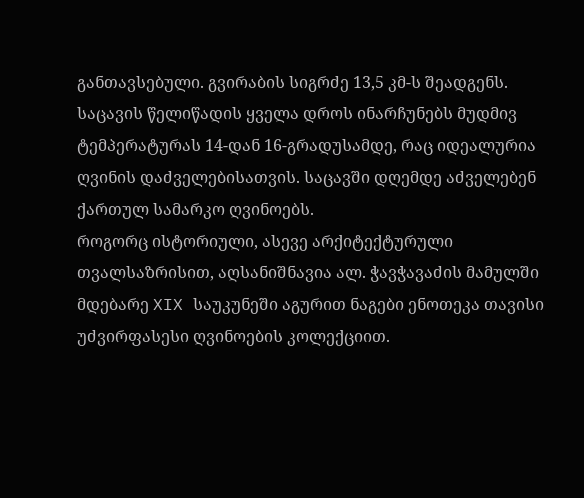განთავსებული. გვირაბის სიგრძე 13,5 კმ-ს შეადგენს. საცავის წელიწადის ყველა დროს ინარჩუნებს მუდმივ ტემპერატურას 14-დან 16-გრადუსამდე, რაც იდეალურია ღვინის დაძველებისათვის. საცავში დღემდე აძველებენ ქართულ სამარკო ღვინოებს.
როგორც ისტორიული, ასევე არქიტექტურული თვალსაზრისით, აღსანიშნავია ალ. ჭავჭავაძის მამულში მდებარე XIX საუკუნეში აგურით ნაგები ენოთეკა თავისი უძვირფასესი ღვინოების კოლექციით.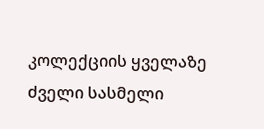კოლექციის ყველაზე ძველი სასმელი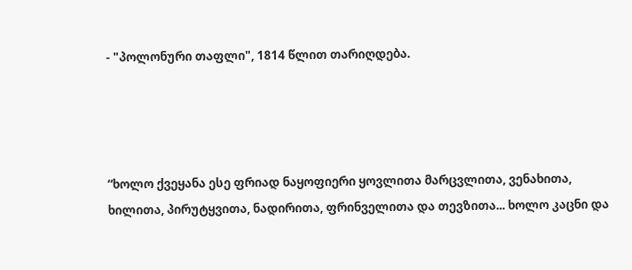- "პოლონური თაფლი", 1814 წლით თარიღდება.




“ხოლო ქვეყანა ესე ფრიად ნაყოფიერი ყოვლითა მარცვლითა, ვენახითა, ხილითა, პირუტყვითა, ნადირითა, ფრინველითა და თევზითა... ხოლო კაცნი და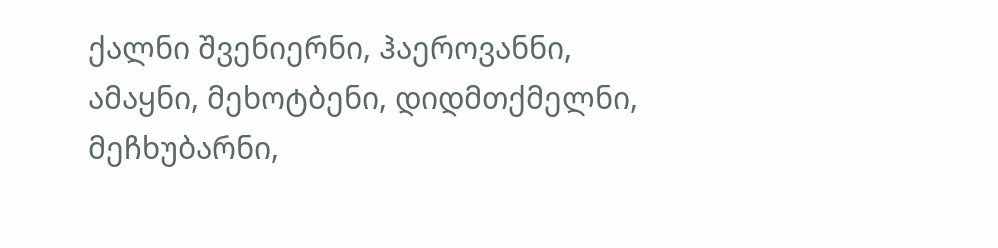ქალნი შვენიერნი, ჰაეროვანნი, ამაყნი, მეხოტბენი, დიდმთქმელნი, მეჩხუბარნი,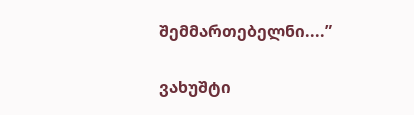შემმართებელნი....”

ვახუშტი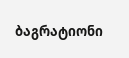ბაგრატიონი